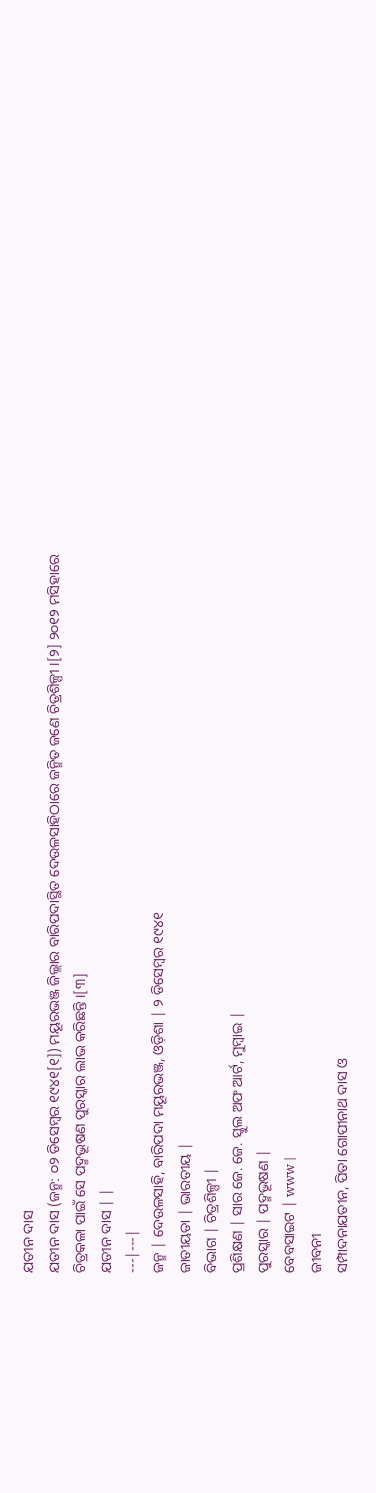ଯତୀନ ଦାସ
ଯତୀନ ଦାସ (ଜନ୍ମ: ୦୨ ଡିସେମ୍ବର ୧୯୪୧[୧]) ମୟୂରଭଞ୍ଜ ଜିଲ୍ଲାର ବାରିପଦାସ୍ଥିତ ଦେଉଳସାହିଠାରେ ଜନ୍ମିତ ଜଣେ ଚିତ୍ରଶିଳ୍ପୀ ।[୨] ୨୦୧୨ ମସିହାରେ ଚିତ୍ରକଳା ପାଇଁ ସେ ପଦ୍ମଭୂଷଣ ପୁରସ୍କାର ଲାଭ କରିଛନ୍ତି ।[୩]
ଯତୀନ ଦାସ | |
---|---|
ଜନ୍ମ | ଦେଉଳସାହି, ବାରିପଦା ମୟୂରଭଞ୍ଜ, ଓଡ଼ିଶା | ୨ ଡିସେମ୍ବର ୧୯୪୧
ଜାତୀୟତା | ଭାରତୀୟ |
ବିଭାଗ | ଚିତ୍ରଶିଳ୍ପୀ |
ପ୍ରଶିକ୍ଷଣ | ସାର ଜେ. ଜେ. ସ୍କୁଲ ଅଫ ଆର୍ଟ, ମୁମ୍ବାଇ |
ପୁରସ୍କାର | ପଦ୍ମଭୂଷଣ |
ବେବସାଇଟ | www |
ଜୀବନୀ
ସମ୍ପାଦନାଯତୀନ, ପିତା ଗୋପୀନାଥ ଦାସ ଓ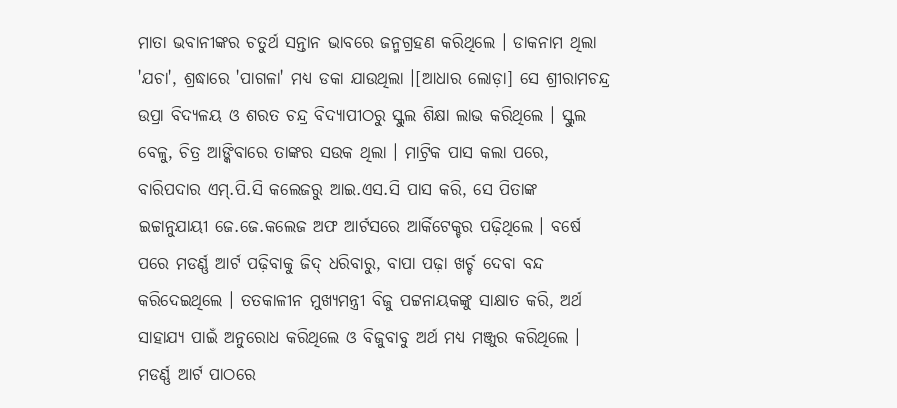ମାତା ଭବାନୀଙ୍କର ଚତୁର୍ଥ ସନ୍ତାନ ଭାବରେ ଜନ୍ମଗ୍ରହଣ କରିଥିଲେ । ଡାକନାମ ଥିଲା 'ଯଚା', ଶ୍ରଦ୍ଧାରେ 'ପାଗଳା' ମଧ୍ୟ ଡକା ଯାଉଥିଲା ।[ଆଧାର ଲୋଡ଼ା] ସେ ଶ୍ରୀରାମଚନ୍ଦ୍ର ଉପ୍ରା ବିଦ୍ୟଳୟ ଓ ଶରତ ଚନ୍ଦ୍ର ବିଦ୍ୟାପୀଠରୁ ସ୍କୁଲ ଶିକ୍ଷା ଲାଭ କରିଥିଲେ । ସ୍କୁଲ ବେଳୁ, ଚିତ୍ର ଆଙ୍କିବାରେ ତାଙ୍କର ସଉକ ଥିଲା । ମାଟ୍ରିକ ପାସ କଲା ପରେ, ବାରିପଦାର ଏମ୍.ପି.ସି କଲେଜରୁ ଆଇ.ଏସ.ସି ପାସ କରି, ସେ ପିତାଙ୍କ ଇଚ୍ଚାନୁଯାୟୀ ଜେ.ଜେ.କଲେଜ ଅଫ ଆର୍ଟସରେ ଆର୍କିଟେକ୍ଚର ପଢ଼ିଥିଲେ । ବର୍ଷେ ପରେ ମଡର୍ଣ୍ଣ ଆର୍ଟ ପଢ଼ିବାକୁ ଜିଦ୍ ଧରିବାରୁ, ବାପା ପଢ଼ା ଖର୍ଚ୍ଚ ଦେବା ବନ୍ଦ କରିଦେଇଥିଲେ । ତତକାଳୀନ ମୁଖ୍ୟମନ୍ତ୍ରୀ ବିଜୁ ପଟ୍ଟନାୟକଙ୍କୁ ସାକ୍ଷାତ କରି, ଅର୍ଥ ସାହାଯ୍ୟ ପାଇଁ ଅନୁରୋଧ କରିଥିଲେ ଓ ବିଜୁବାବୁ ଅର୍ଥ ମଧ୍ୟ ମଞ୍ଜୁର କରିଥିଲେ । ମଡର୍ଣ୍ଣ ଆର୍ଟ ପାଠରେ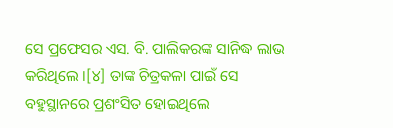ସେ ପ୍ରଫେସର ଏସ. ବି. ପାଲିକରଙ୍କ ସାନିଦ୍ଧ ଲାଭ କରିଥିଲେ ।[୪] ତାଙ୍କ ଚିତ୍ରକଳା ପାଇଁ ସେ ବହୁସ୍ଥାନରେ ପ୍ରଶଂସିତ ହୋଇଥିଲେ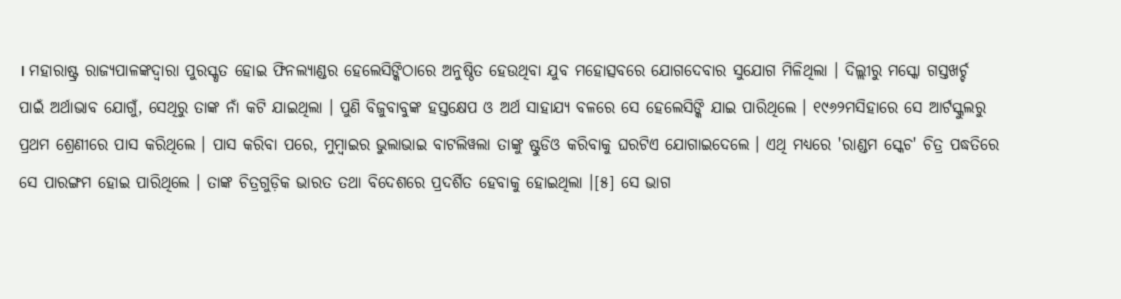। ମହାରାଷ୍ଟ୍ର ରାଜ୍ୟପାଳଙ୍କଦ୍ୱାରା ପୁରସ୍କୃତ ହୋଇ ଫିନଲ୍ୟାଣ୍ଡର ହେଲେସିଙ୍କିଠାରେ ଅନୁଷ୍ଠିତ ହେଉଥିବା ଯୁବ ମହୋତ୍ସବରେ ଯୋଗଦେବାର ସୁଯୋଗ ମିଳିଥିଲା । ଦିଲ୍ଲୀରୁ ମସ୍କୋ ଗସ୍ତଖର୍ଚ୍ଚ ପାଇଁ ଅର୍ଥାଭାବ ଯୋଗୁଁ, ସେଥିରୁ ତାଙ୍କ ନାଁ କଟି ଯାଇଥିଲା । ପୁଣି ବିଜୁବାବୁଙ୍କ ହସ୍ତକ୍ଷେପ ଓ ଅର୍ଥ ସାହାଯ୍ୟ ବଳରେ ସେ ହେଲେସିଙ୍କି ଯାଇ ପାରିଥିଲେ । ୧୯୬୨ମସିହାରେ ସେ ଆର୍ଟସ୍କୁଲରୁ ପ୍ରଥମ ଶ୍ରେଣୀରେ ପାସ କରିଥିଲେ । ପାସ କରିବା ପରେ, ମୁମ୍ବାଇର ଭୁଲାଭାଇ ବାଟଲିୱଲା ତାଙ୍କୁ ଷ୍ଟୁଡିଓ କରିବାକୁ ଘରଟିଏ ଯୋଗାଇଦେଲେ । ଏଥି ମଧ୍ୟରେ 'ରାଣ୍ଡମ ସ୍କେଚ' ଚିତ୍ର ପଦ୍ଧତିରେ ସେ ପାରଙ୍ଗମ ହୋଇ ପାରିଥିଲେ । ତାଙ୍କ ଚିତ୍ରଗୁଡ଼ିକ ଭାରତ ତଥା ବିଦେଶରେ ପ୍ରଦର୍ଶିତ ହେବାକୁ ହୋଇଥିଲା ।[୫] ସେ ଭାଗ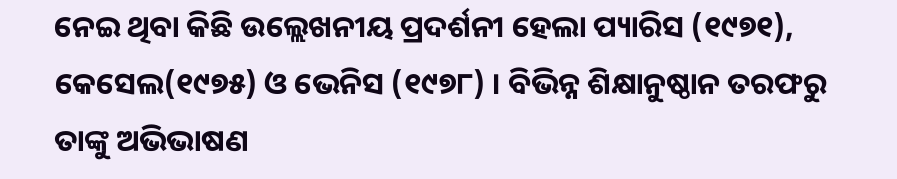ନେଇ ଥିବା କିଛି ଉଲ୍ଲେଖନୀୟ ପ୍ରଦର୍ଶନୀ ହେଲା ପ୍ୟାରିସ (୧୯୭୧), କେସେଲ(୧୯୭୫) ଓ ଭେନିସ (୧୯୭୮) । ବିଭିନ୍ନ ଶିକ୍ଷାନୁଷ୍ଠାନ ତରଫରୁ ତାଙ୍କୁ ଅଭିଭାଷଣ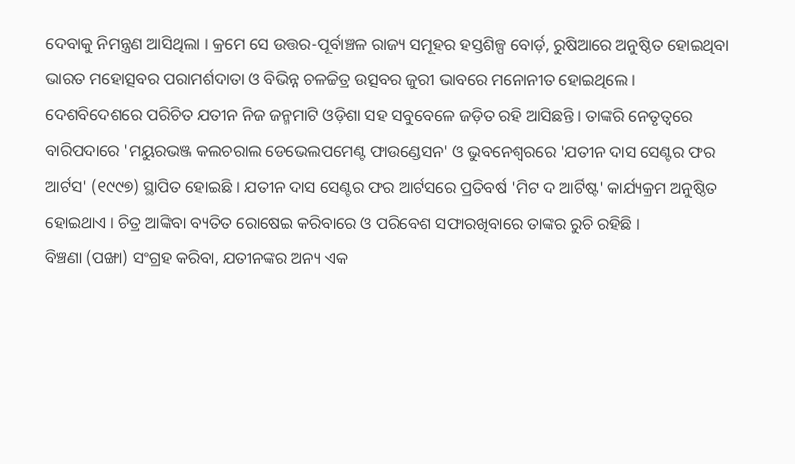ଦେବାକୁ ନିମନ୍ତ୍ରଣ ଆସିଥିଲା । କ୍ରମେ ସେ ଉତ୍ତର-ପୂର୍ବାଞ୍ଚଳ ରାଜ୍ୟ ସମୂହର ହସ୍ତଶିଳ୍ପ ବୋର୍ଡ଼, ରୁଷିଆରେ ଅନୁଷ୍ଠିତ ହୋଇଥିବା ଭାରତ ମହୋତ୍ସବର ପରାମର୍ଶଦାତା ଓ ବିଭିନ୍ନ ଚଳଚ୍ଚିତ୍ର ଉତ୍ସବର ଜୁରୀ ଭାବରେ ମନୋନୀତ ହୋଇଥିଲେ ।
ଦେଶବିଦେଶରେ ପରିଚିତ ଯତୀନ ନିଜ ଜନ୍ମମାଟି ଓଡ଼ିଶା ସହ ସବୁବେଳେ ଜଡ଼ିତ ରହି ଆସିଛନ୍ତି । ତାଙ୍କରି ନେତୃତ୍ୱରେ ବାରିପଦାରେ 'ମୟୁରଭଞ୍ଜ କଲଚରାଲ ଡେଭେଲପମେଣ୍ଟ ଫାଉଣ୍ଡେସନ' ଓ ଭୁବନେଶ୍ୱରରେ 'ଯତୀନ ଦାସ ସେଣ୍ଟର ଫର ଆର୍ଟସ' (୧୯୯୭) ସ୍ଥାପିତ ହୋଇଛି । ଯତୀନ ଦାସ ସେଣ୍ଟର ଫର ଆର୍ଟସରେ ପ୍ରତିବର୍ଷ 'ମିଟ ଦ ଆର୍ଟିଷ୍ଟ' କାର୍ଯ୍ୟକ୍ରମ ଅନୁଷ୍ଠିତ ହୋଇଥାଏ । ଚିତ୍ର ଆଙ୍କିବା ବ୍ୟତିତ ରୋଷେଇ କରିବାରେ ଓ ପରିବେଶ ସଫାରଖିବାରେ ତାଙ୍କର ରୁଚି ରହିଛି ।
ବିଞ୍ଚଣା (ପଙ୍ଖା) ସଂଗ୍ରହ କରିବା, ଯତୀନଙ୍କର ଅନ୍ୟ ଏକ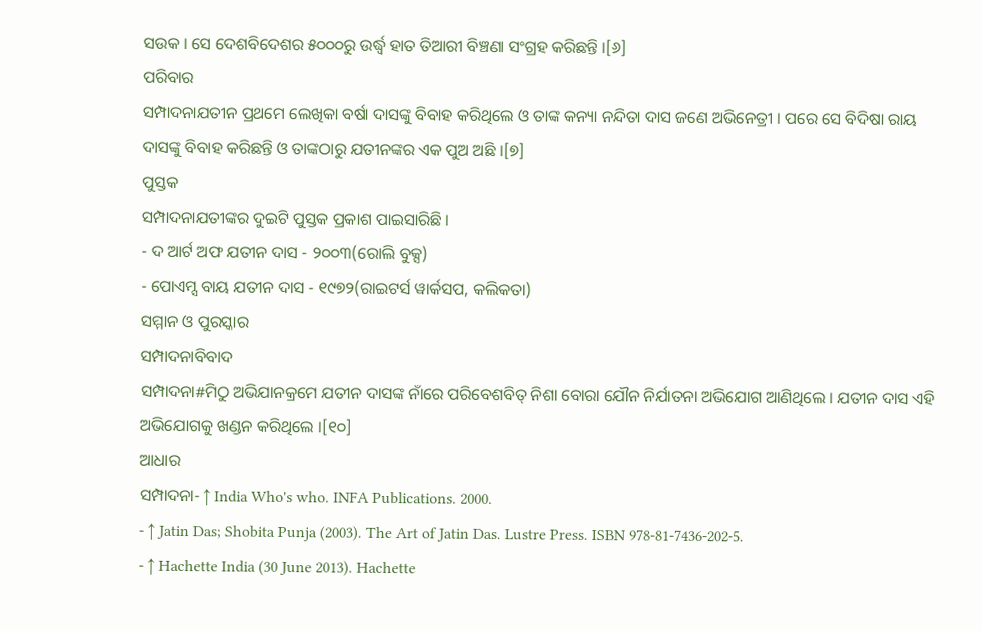ସଉକ । ସେ ଦେଶବିଦେଶର ୫୦୦୦ରୁ ଉର୍ଦ୍ଧ୍ୱ ହାତ ତିଆରୀ ବିଞ୍ଚଣା ସଂଗ୍ରହ କରିଛନ୍ତି ।[୬]
ପରିବାର
ସମ୍ପାଦନାଯତୀନ ପ୍ରଥମେ ଲେଖିକା ବର୍ଷା ଦାସଙ୍କୁ ବିବାହ କରିଥିଲେ ଓ ତାଙ୍କ କନ୍ୟା ନନ୍ଦିତା ଦାସ ଜଣେ ଅଭିନେତ୍ରୀ । ପରେ ସେ ବିଦିଷା ରାୟ ଦାସଙ୍କୁ ବିବାହ କରିଛନ୍ତି ଓ ତାଙ୍କଠାରୁ ଯତୀନଙ୍କର ଏକ ପୁଅ ଅଛି ।[୭]
ପୁସ୍ତକ
ସମ୍ପାଦନାଯତୀଙ୍କର ଦୁଇଟି ପୁସ୍ତକ ପ୍ରକାଶ ପାଇସାରିଛି ।
- ଦ ଆର୍ଟ ଅଫ ଯତୀନ ଦାସ - ୨୦୦୩(ରୋଲି ବୁକ୍ସ)
- ପୋଏମ୍ସ ବାୟ ଯତୀନ ଦାସ - ୧୯୭୨(ରାଇଟର୍ସ ୱାର୍କସପ, କଲିକତା)
ସମ୍ମାନ ଓ ପୁରସ୍କାର
ସମ୍ପାଦନାବିବାଦ
ସମ୍ପାଦନା#ମିଠୁ ଅଭିଯାନକ୍ରମେ ଯତୀନ ଦାସଙ୍କ ନାଁରେ ପରିବେଶବିତ୍ ନିଶା ବୋରା ଯୌନ ନିର୍ଯାତନା ଅଭିଯୋଗ ଆଣିଥିଲେ । ଯତୀନ ଦାସ ଏହି ଅଭିଯୋଗକୁ ଖଣ୍ଡନ କରିଥିଲେ ।[୧୦]
ଆଧାର
ସମ୍ପାଦନା- ↑ India Who's who. INFA Publications. 2000.
- ↑ Jatin Das; Shobita Punja (2003). The Art of Jatin Das. Lustre Press. ISBN 978-81-7436-202-5.
- ↑ Hachette India (30 June 2013). Hachette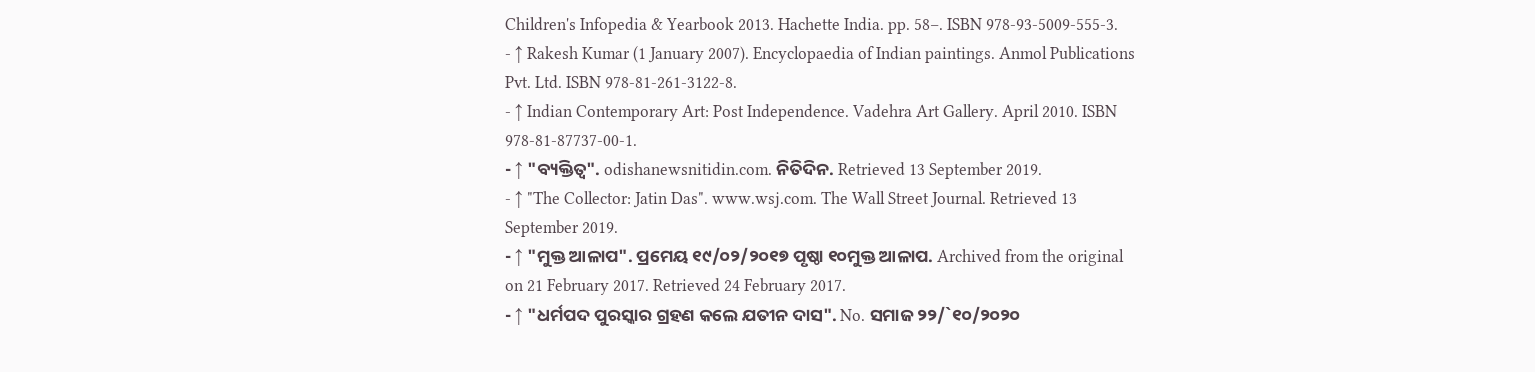Children's Infopedia & Yearbook 2013. Hachette India. pp. 58–. ISBN 978-93-5009-555-3.
- ↑ Rakesh Kumar (1 January 2007). Encyclopaedia of Indian paintings. Anmol Publications Pvt. Ltd. ISBN 978-81-261-3122-8.
- ↑ Indian Contemporary Art: Post Independence. Vadehra Art Gallery. April 2010. ISBN 978-81-87737-00-1.
- ↑ "ବ୍ୟକ୍ତିତ୍ୱ". odishanewsnitidin.com. ନିତିଦିନ. Retrieved 13 September 2019.
- ↑ "The Collector: Jatin Das". www.wsj.com. The Wall Street Journal. Retrieved 13 September 2019.
- ↑ "ମୁକ୍ତ ଆଳାପ". ପ୍ରମେୟ ୧୯/୦୨/୨୦୧୭ ପୃଷ୍ଠା ୧୦ମୁକ୍ତ ଆଳାପ. Archived from the original on 21 February 2017. Retrieved 24 February 2017.
- ↑ "ଧର୍ମପଦ ପୁରସ୍କାର ଗ୍ରହଣ କଲେ ଯତୀନ ଦାସ". No. ସମାଜ ୨୨/`୧୦/୨୦୨୦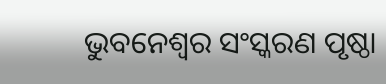ଭୁବନେଶ୍ୱର ସଂସ୍କରଣ ପୃଷ୍ଠା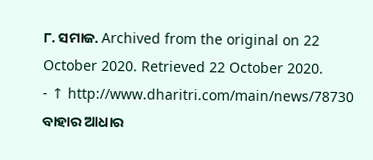୮. ସମାଜ. Archived from the original on 22 October 2020. Retrieved 22 October 2020.
- ↑ http://www.dharitri.com/main/news/78730
ବାହାର ଆଧାର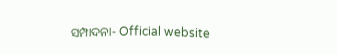ସମ୍ପାଦନା- Official website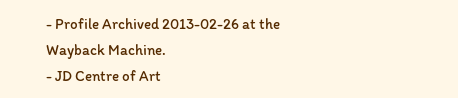- Profile Archived 2013-02-26 at the Wayback Machine.
- JD Centre of Art